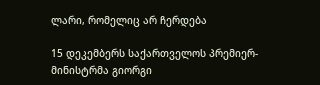ლარი, რომელიც არ ჩერდება

15 დეკემბერს საქართველოს პრემიერ-მინისტრმა გიორგი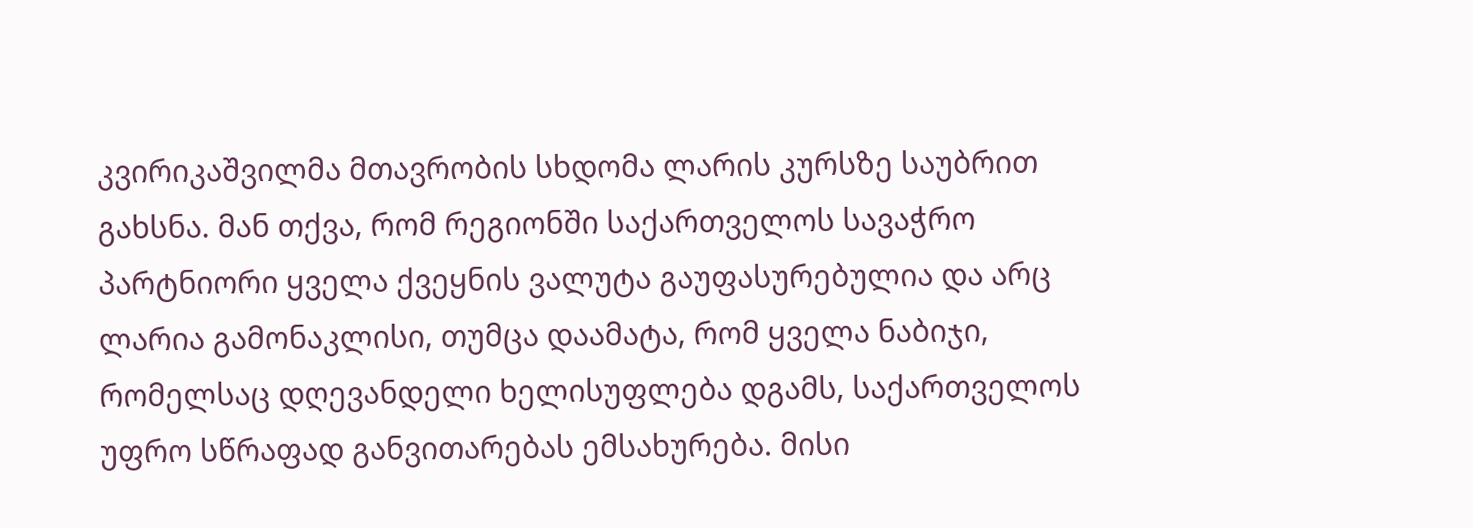კვირიკაშვილმა მთავრობის სხდომა ლარის კურსზე საუბრით გახსნა. მან თქვა, რომ რეგიონში საქართველოს სავაჭრო პარტნიორი ყველა ქვეყნის ვალუტა გაუფასურებულია და არც ლარია გამონაკლისი, თუმცა დაამატა, რომ ყველა ნაბიჯი, რომელსაც დღევანდელი ხელისუფლება დგამს, საქართველოს უფრო სწრაფად განვითარებას ემსახურება. მისი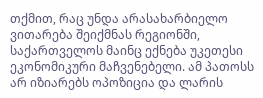თქმით, რაც უნდა არასახარბიელო ვითარება შეიქმნას რეგიონში, საქართველოს მაინც ექნება უკეთესი ეკონომიკური მაჩვენებელი. ამ პათოსს არ იზიარებს ოპოზიცია და ლარის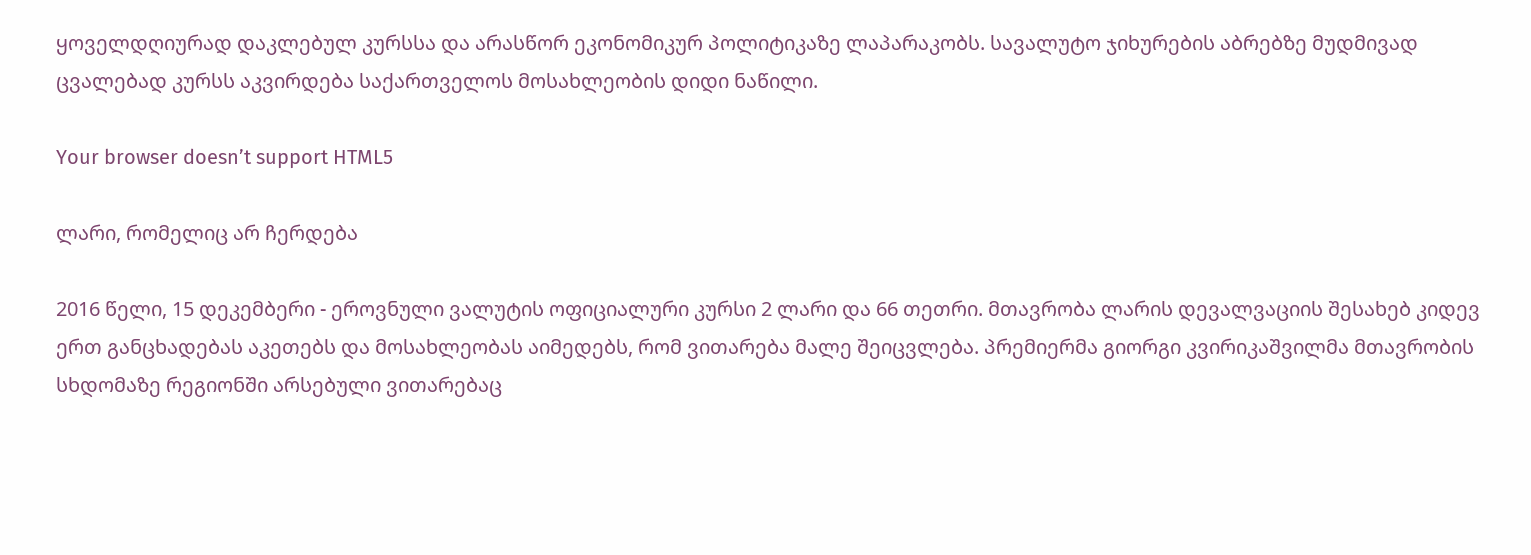ყოველდღიურად დაკლებულ კურსსა და არასწორ ეკონომიკურ პოლიტიკაზე ლაპარაკობს. სავალუტო ჯიხურების აბრებზე მუდმივად ცვალებად კურსს აკვირდება საქართველოს მოსახლეობის დიდი ნაწილი.

Your browser doesn’t support HTML5

ლარი, რომელიც არ ჩერდება

2016 წელი, 15 დეკემბერი - ეროვნული ვალუტის ოფიციალური კურსი 2 ლარი და 66 თეთრი. მთავრობა ლარის დევალვაციის შესახებ კიდევ ერთ განცხადებას აკეთებს და მოსახლეობას აიმედებს, რომ ვითარება მალე შეიცვლება. პრემიერმა გიორგი კვირიკაშვილმა მთავრობის სხდომაზე რეგიონში არსებული ვითარებაც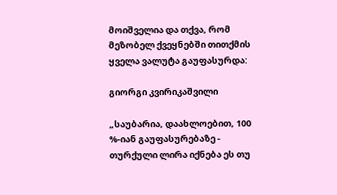მოიშველია და თქვა, რომ მეზობელ ქვეყნებში თითქმის ყველა ვალუტა გაუფასურდა:

გიორგი კვირიკაშვილი

„საუბარია, დაახლოებით, 100 %-იან გაუფასურებაზე - თურქული ლირა იქნება ეს თუ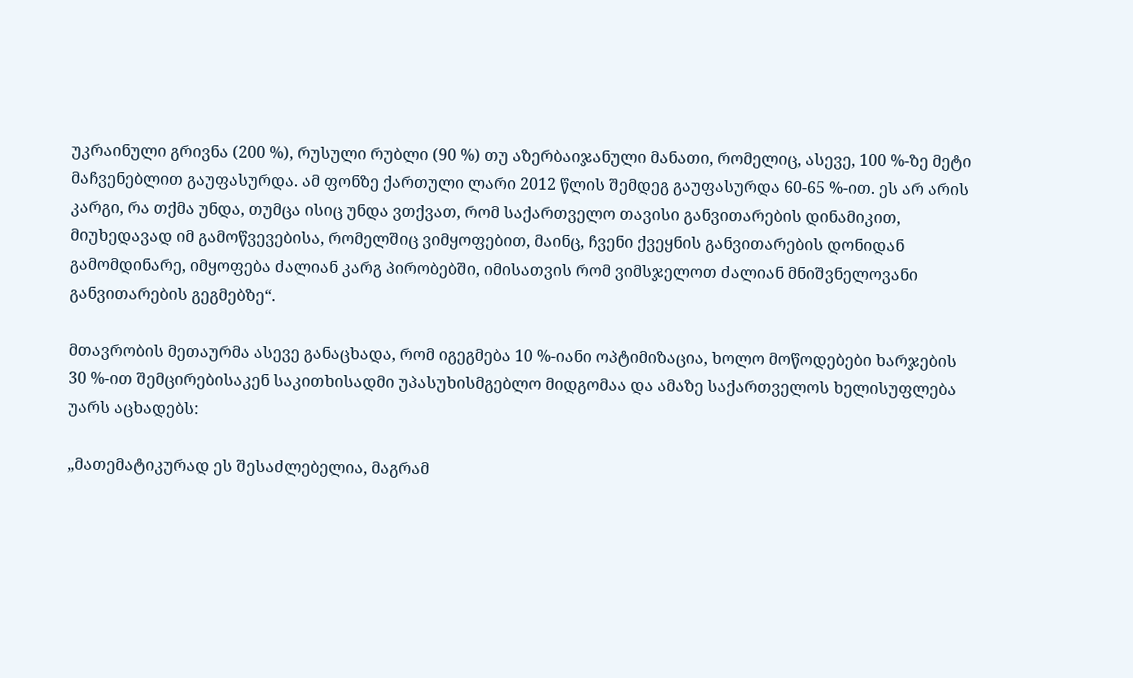უკრაინული გრივნა (200 %), რუსული რუბლი (90 %) თუ აზერბაიჯანული მანათი, რომელიც, ასევე, 100 %-ზე მეტი მაჩვენებლით გაუფასურდა. ამ ფონზე ქართული ლარი 2012 წლის შემდეგ გაუფასურდა 60-65 %-ით. ეს არ არის კარგი, რა თქმა უნდა, თუმცა ისიც უნდა ვთქვათ, რომ საქართველო თავისი განვითარების დინამიკით, მიუხედავად იმ გამოწვევებისა, რომელშიც ვიმყოფებით, მაინც, ჩვენი ქვეყნის განვითარების დონიდან გამომდინარე, იმყოფება ძალიან კარგ პირობებში, იმისათვის რომ ვიმსჯელოთ ძალიან მნიშვნელოვანი განვითარების გეგმებზე“.

მთავრობის მეთაურმა ასევე განაცხადა, რომ იგეგმება 10 %-იანი ოპტიმიზაცია, ხოლო მოწოდებები ხარჯების 30 %-ით შემცირებისაკენ საკითხისადმი უპასუხისმგებლო მიდგომაა და ამაზე საქართველოს ხელისუფლება უარს აცხადებს:

„მათემატიკურად ეს შესაძლებელია, მაგრამ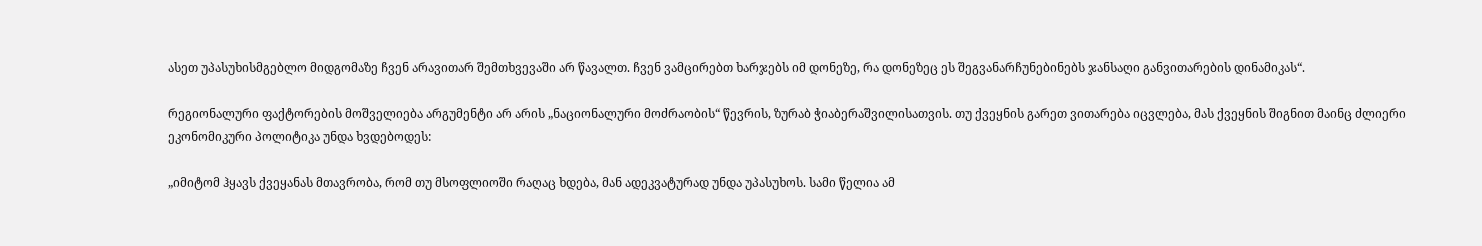ასეთ უპასუხისმგებლო მიდგომაზე ჩვენ არავითარ შემთხვევაში არ წავალთ. ჩვენ ვამცირებთ ხარჯებს იმ დონეზე, რა დონეზეც ეს შეგვანარჩუნებინებს ჯანსაღი განვითარების დინამიკას“.

რეგიონალური ფაქტორების მოშველიება არგუმენტი არ არის „ნაციონალური მოძრაობის“ წევრის, ზურაბ ჭიაბერაშვილისათვის. თუ ქვეყნის გარეთ ვითარება იცვლება, მას ქვეყნის შიგნით მაინც ძლიერი ეკონომიკური პოლიტიკა უნდა ხვდებოდეს:

„იმიტომ ჰყავს ქვეყანას მთავრობა, რომ თუ მსოფლიოში რაღაც ხდება, მან ადეკვატურად უნდა უპასუხოს. სამი წელია ამ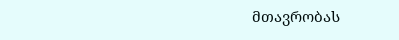მთავრობას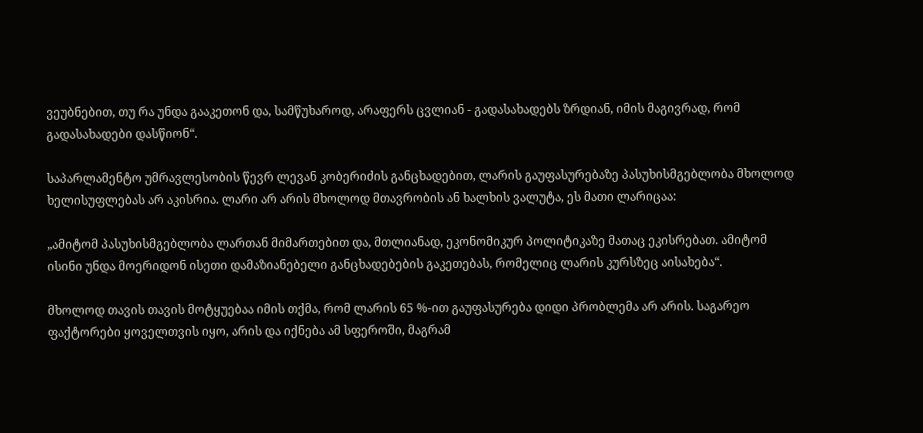ვეუბნებით, თუ რა უნდა გააკეთონ და, სამწუხაროდ, არაფერს ცვლიან - გადასახადებს ზრდიან, იმის მაგივრად, რომ გადასახადები დასწიონ“.

საპარლამენტო უმრავლესობის წევრ ლევან კობერიძის განცხადებით, ლარის გაუფასურებაზე პასუხისმგებლობა მხოლოდ ხელისუფლებას არ აკისრია. ლარი არ არის მხოლოდ მთავრობის ან ხალხის ვალუტა, ეს მათი ლარიცაა:

„ამიტომ პასუხისმგებლობა ლართან მიმართებით და, მთლიანად, ეკონომიკურ პოლიტიკაზე მათაც ეკისრებათ. ამიტომ ისინი უნდა მოერიდონ ისეთი დამაზიანებელი განცხადებების გაკეთებას, რომელიც ლარის კურსზეც აისახება“.

მხოლოდ თავის თავის მოტყუებაა იმის თქმა, რომ ლარის 65 %-ით გაუფასურება დიდი პრობლემა არ არის. საგარეო ფაქტორები ყოველთვის იყო, არის და იქნება ამ სფეროში, მაგრამ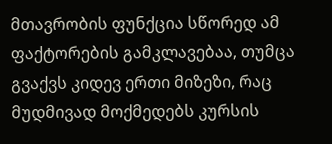მთავრობის ფუნქცია სწორედ ამ ფაქტორების გამკლავებაა, თუმცა გვაქვს კიდევ ერთი მიზეზი, რაც მუდმივად მოქმედებს კურსის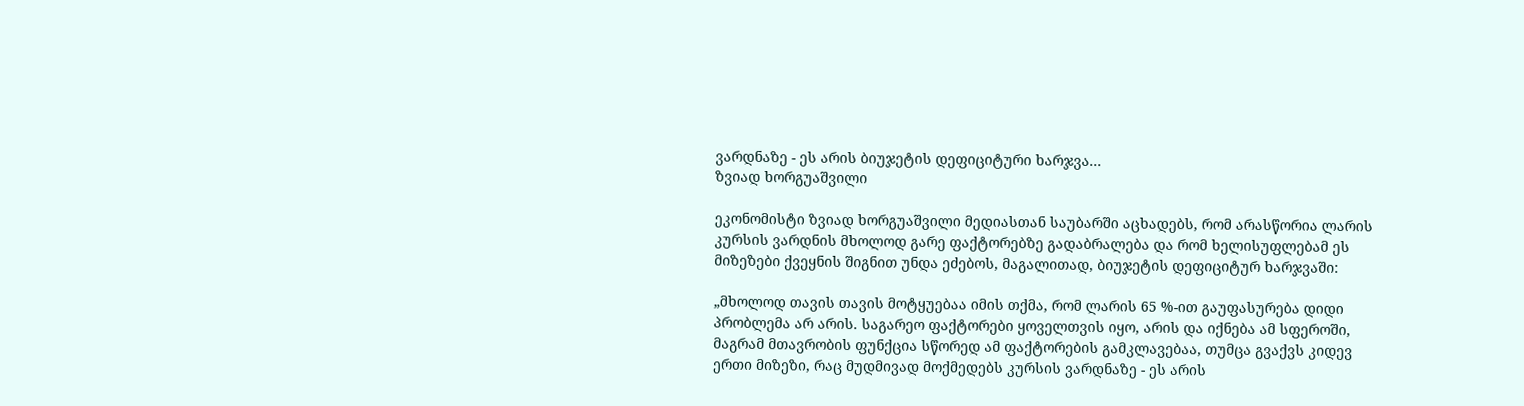ვარდნაზე - ეს არის ბიუჯეტის დეფიციტური ხარჯვა...
ზვიად ხორგუაშვილი

ეკონომისტი ზვიად ხორგუაშვილი მედიასთან საუბარში აცხადებს, რომ არასწორია ლარის კურსის ვარდნის მხოლოდ გარე ფაქტორებზე გადაბრალება და რომ ხელისუფლებამ ეს მიზეზები ქვეყნის შიგნით უნდა ეძებოს, მაგალითად, ბიუჯეტის დეფიციტურ ხარჯვაში:

„მხოლოდ თავის თავის მოტყუებაა იმის თქმა, რომ ლარის 65 %-ით გაუფასურება დიდი პრობლემა არ არის. საგარეო ფაქტორები ყოველთვის იყო, არის და იქნება ამ სფეროში, მაგრამ მთავრობის ფუნქცია სწორედ ამ ფაქტორების გამკლავებაა, თუმცა გვაქვს კიდევ ერთი მიზეზი, რაც მუდმივად მოქმედებს კურსის ვარდნაზე - ეს არის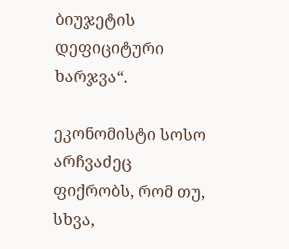ბიუჯეტის დეფიციტური ხარჯვა“.

ეკონომისტი სოსო არჩვაძეც ფიქრობს, რომ თუ, სხვა,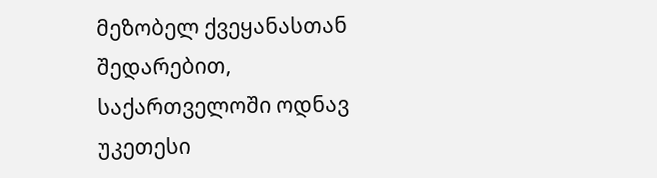მეზობელ ქვეყანასთან შედარებით, საქართველოში ოდნავ უკეთესი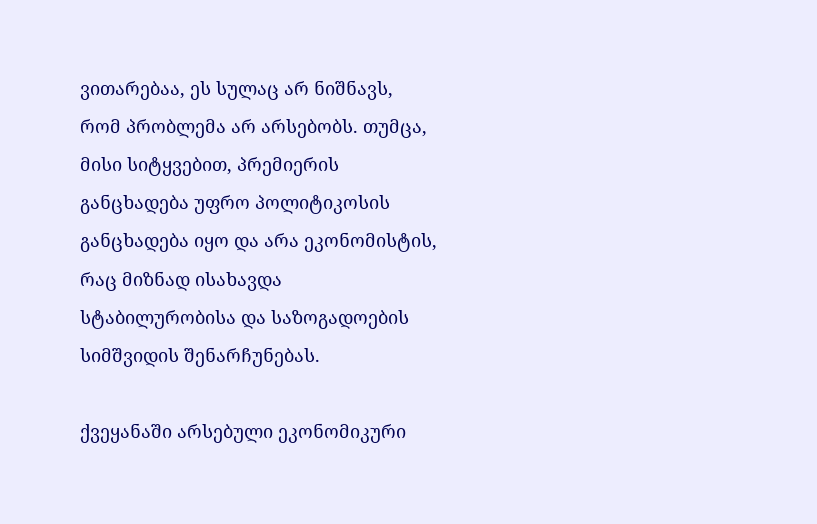ვითარებაა, ეს სულაც არ ნიშნავს, რომ პრობლემა არ არსებობს. თუმცა, მისი სიტყვებით, პრემიერის განცხადება უფრო პოლიტიკოსის განცხადება იყო და არა ეკონომისტის, რაც მიზნად ისახავდა სტაბილურობისა და საზოგადოების სიმშვიდის შენარჩუნებას.

ქვეყანაში არსებული ეკონომიკური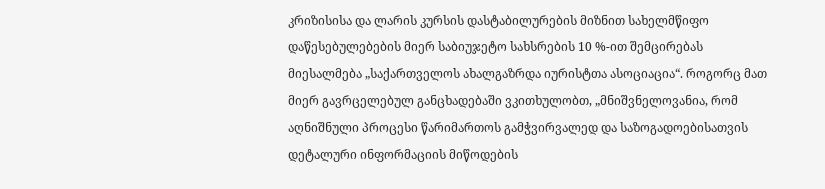კრიზისისა და ლარის კურსის დასტაბილურების მიზნით სახელმწიფო დაწესებულებების მიერ საბიუჯეტო სახსრების 10 %-ით შემცირებას მიესალმება „საქართველოს ახალგაზრდა იურისტთა ასოციაცია“. როგორც მათ მიერ გავრცელებულ განცხადებაში ვკითხულობთ, „მნიშვნელოვანია, რომ აღნიშნული პროცესი წარიმართოს გამჭვირვალედ და საზოგადოებისათვის დეტალური ინფორმაციის მიწოდების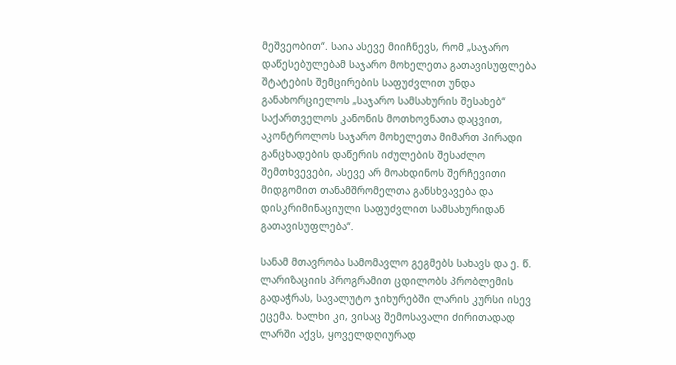მეშვეობით“. საია ასევე მიიჩნევს, რომ „საჯარო დაწესებულებამ საჯარო მოხელეთა გათავისუფლება შტატების შემცირების საფუძვლით უნდა განახორციელოს „საჯარო სამსახურის შესახებ“ საქართველოს კანონის მოთხოვნათა დაცვით, აკონტროლოს საჯარო მოხელეთა მიმართ პირადი განცხადების დაწერის იძულების შესაძლო შემთხვევები, ასევე არ მოახდინოს შერჩევითი მიდგომით თანამშრომელთა განსხვავება და დისკრიმინაციული საფუძვლით სამსახურიდან გათავისუფლება“.

სანამ მთავრობა სამომავლო გეგმებს სახავს და ე. წ. ლარიზაციის პროგრამით ცდილობს პრობლემის გადაჭრას, სავალუტო ჯიხურებში ლარის კურსი ისევ ეცემა. ხალხი კი, ვისაც შემოსავალი ძირითადად ლარში აქვს, ყოველდღიურად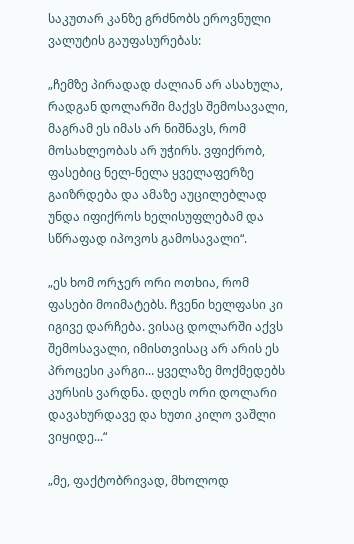საკუთარ კანზე გრძნობს ეროვნული ვალუტის გაუფასურებას:

„ჩემზე პირადად ძალიან არ ასახულა, რადგან დოლარში მაქვს შემოსავალი, მაგრამ ეს იმას არ ნიშნავს, რომ მოსახლეობას არ უჭირს. ვფიქრობ, ფასებიც ნელ-ნელა ყველაფერზე გაიზრდება და ამაზე აუცილებლად უნდა იფიქროს ხელისუფლებამ და სწრაფად იპოვოს გამოსავალი“.

„ეს ხომ ორჯერ ორი ოთხია, რომ ფასები მოიმატებს. ჩვენი ხელფასი კი იგივე დარჩება. ვისაც დოლარში აქვს შემოსავალი, იმისთვისაც არ არის ეს პროცესი კარგი... ყველაზე მოქმედებს კურსის ვარდნა. დღეს ორი დოლარი დავახურდავე და ხუთი კილო ვაშლი ვიყიდე...“

„მე, ფაქტობრივად, მხოლოდ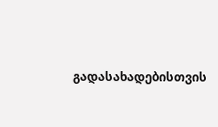გადასახადებისთვის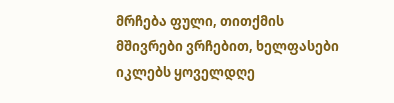მრჩება ფული, თითქმის მშივრები ვრჩებით, ხელფასები იკლებს ყოველდღე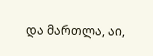და მართლა, აი,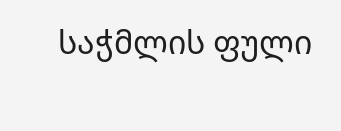საჭმლის ფული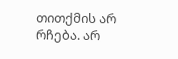თითქმის არ რჩება. არ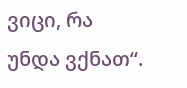ვიცი, რა უნდა ვქნათ“.